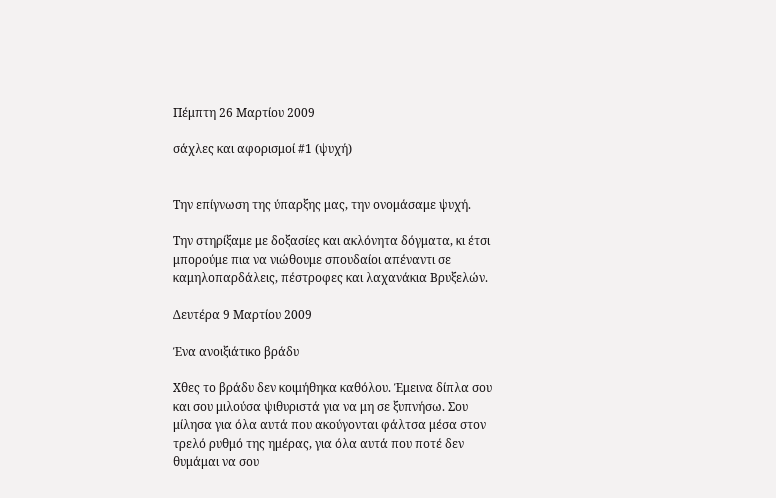Πέμπτη 26 Μαρτίου 2009

σάχλες και αφορισμοί #1 (ψυχή)


Την επίγνωση της ύπαρξης μας, την ονομάσαμε ψυχή.

Την στηρίξαμε με δοξασίες και ακλόνητα δόγματα, κι έτσι μπορούμε πια να νιώθουμε σπουδαίοι απέναντι σε καμηλοπαρδάλεις, πέστροφες και λαχανάκια Βρυξελών.

Δευτέρα 9 Μαρτίου 2009

Ένα ανοιξιάτικο βράδυ

Χθες το βράδυ δεν κοιμήθηκα καθόλου. Έμεινα δίπλα σου και σου μιλούσα ψιθυριστά για να μη σε ξυπνήσω. Σου μίλησα για όλα αυτά που ακούγονται φάλτσα μέσα στον τρελό ρυθμό της ημέρας, για όλα αυτά που ποτέ δεν θυμάμαι να σου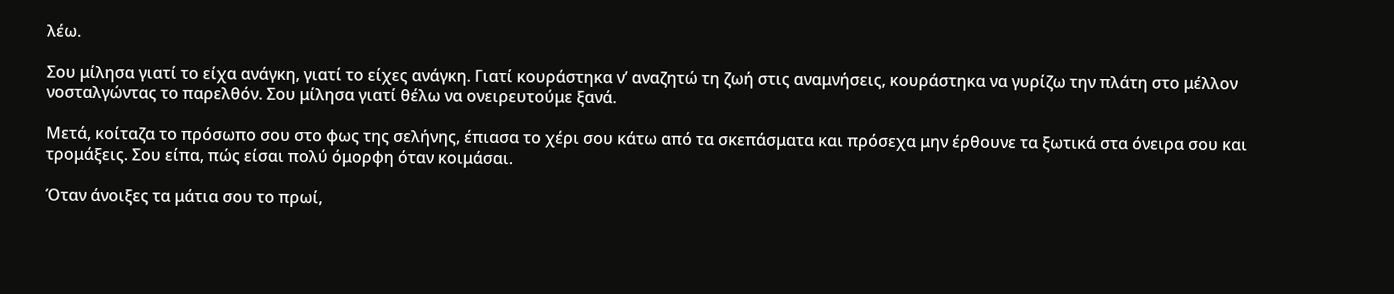λέω.

Σου μίλησα γιατί το είχα ανάγκη, γιατί το είχες ανάγκη. Γιατί κουράστηκα ν’ αναζητώ τη ζωή στις αναμνήσεις, κουράστηκα να γυρίζω την πλάτη στο μέλλον νοσταλγώντας το παρελθόν. Σου μίλησα γιατί θέλω να ονειρευτούμε ξανά.

Μετά, κοίταζα το πρόσωπο σου στο φως της σελήνης, έπιασα το χέρι σου κάτω από τα σκεπάσματα και πρόσεχα μην έρθουνε τα ξωτικά στα όνειρα σου και τρομάξεις. Σου είπα, πώς είσαι πολύ όμορφη όταν κοιμάσαι.

Όταν άνοιξες τα μάτια σου το πρωί,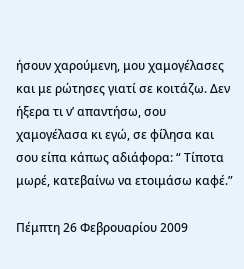ήσουν χαρούμενη, μου χαμογέλασες και με ρώτησες γιατί σε κοιτάζω. Δεν ήξερα τι ν’ απαντήσω, σου χαμογέλασα κι εγώ, σε φίλησα και σου είπα κάπως αδιάφορα: “ Τίποτα μωρέ, κατεβαίνω να ετοιμάσω καφέ.”

Πέμπτη 26 Φεβρουαρίου 2009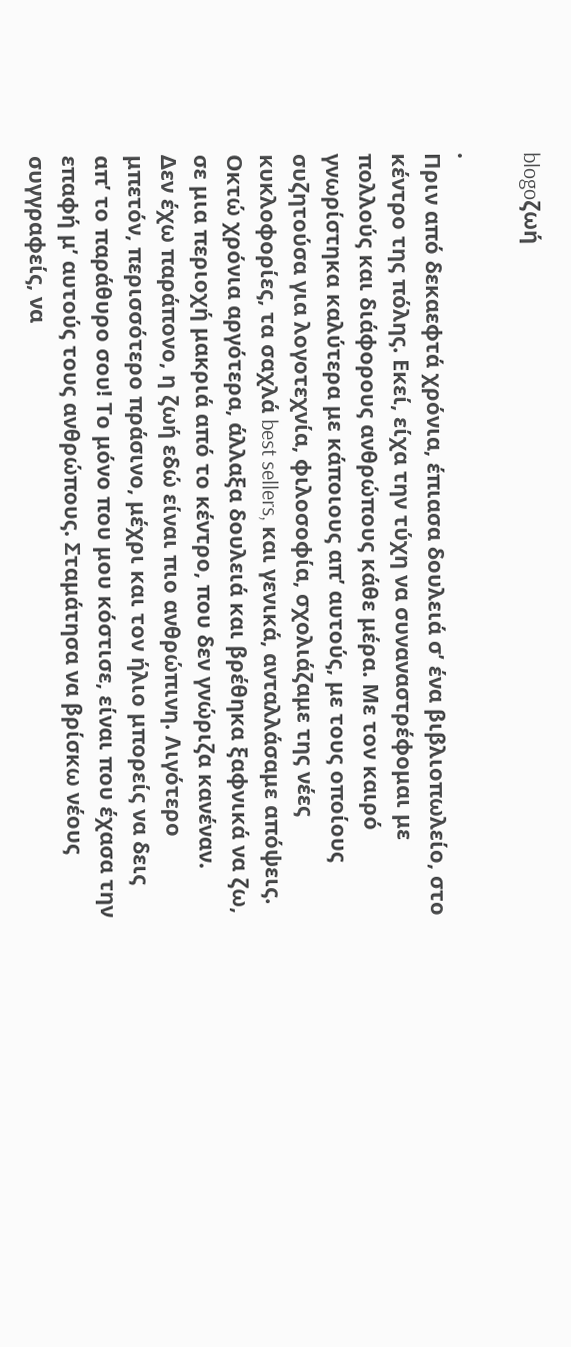blogoζωή

.
Πριν από δεκαεφτά χρόνια, έπιασα δουλειά σ’ ένα βιβλιοπωλείο, στο κέντρο της πόλης. Εκεί, είχα την τύχη να συναναστρέφομαι με πολλούς και διάφορους ανθρώπους κάθε μέρα. Με τον καιρό γνωρίστηκα καλύτερα με κάποιους απ’ αυτούς, με τους οποίους συζητούσα για λογοτεχνία, φιλοσοφία, σχολιάζαμε της νέες κυκλοφορίες, τα σαχλά best sellers, και γενικά, ανταλλάσαμε απόψεις.
Οκτώ χρόνια αργότερα, άλλαξα δουλειά και βρέθηκα ξαφνικά να ζω, σε μια περιοχή μακριά από το κέντρο, που δεν γνώριζα κανέναν.
Δεν έχω παράπονο, η ζωή εδώ είναι πιο ανθρώπινη. Λιγότερο μπετόν, περισσότερο πράσινο, μέχρι και τον ήλιο μπορείς να δεις απ’ το παράθυρο σου! Το μόνο που μου κόστισε, είναι που έχασα την επαφή μ’ αυτούς τους ανθρώπους. Σταμάτησα να βρίσκω νέους συγγραφείς, να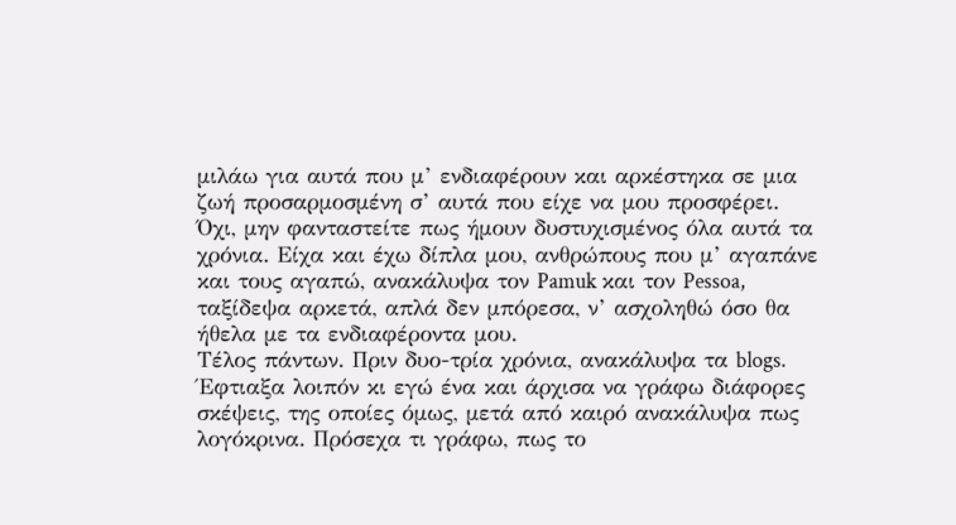μιλάω για αυτά που μ’ ενδιαφέρουν και αρκέστηκα σε μια ζωή προσαρμοσμένη σ’ αυτά που είχε να μου προσφέρει.
Όχι, μην φανταστείτε πως ήμουν δυστυχισμένος όλα αυτά τα χρόνια. Είχα και έχω δίπλα μου, ανθρώπους που μ’ αγαπάνε και τους αγαπώ, ανακάλυψα τον Pamuk και τον Pessoa, ταξίδεψα αρκετά, απλά δεν μπόρεσα, ν’ ασχοληθώ όσο θα ήθελα με τα ενδιαφέροντα μου.
Τέλος πάντων. Πριν δυο-τρία χρόνια, ανακάλυψα τα blogs.
Έφτιαξα λοιπόν κι εγώ ένα και άρχισα να γράφω διάφορες σκέψεις, της οποίες όμως, μετά από καιρό ανακάλυψα πως λογόκρινα. Πρόσεχα τι γράφω, πως το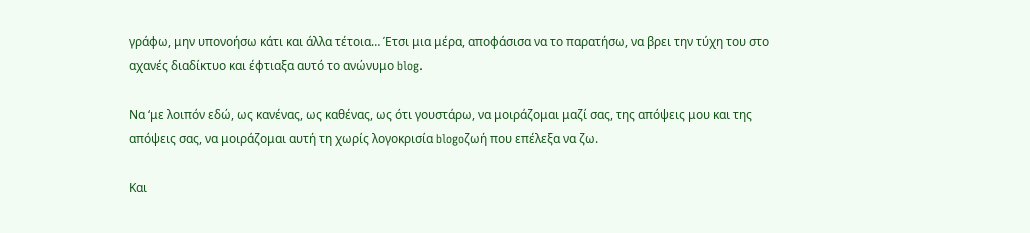γράφω, μην υπονοήσω κάτι και άλλα τέτοια… Έτσι μια μέρα, αποφάσισα να το παρατήσω, να βρει την τύχη του στο αχανές διαδίκτυο και έφτιαξα αυτό το ανώνυμο blog.

Να ‘με λοιπόν εδώ, ως κανένας, ως καθένας, ως ότι γουστάρω, να μοιράζομαι μαζί σας, της απόψεις μου και της απόψεις σας, να μοιράζομαι αυτή τη χωρίς λογοκρισία blogoζωή που επέλεξα να ζω.

Και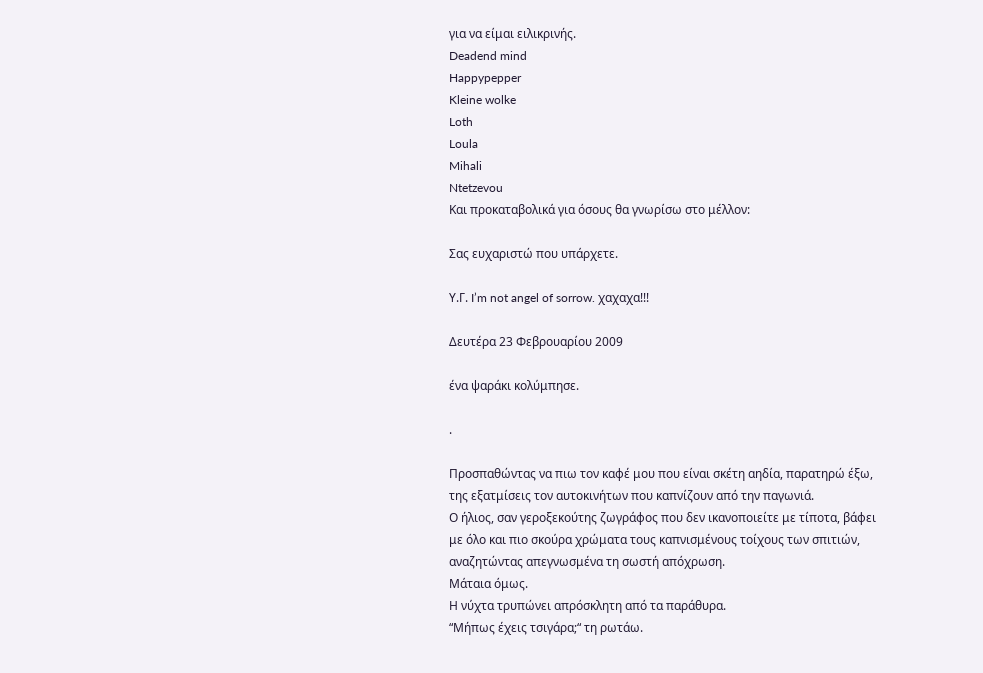για να είμαι ειλικρινής.
Deadend mind
Happypepper
Kleine wolke
Loth
Loula
Mihali
Ntetzevou
Και προκαταβολικά για όσους θα γνωρίσω στο μέλλον:

Σας ευχαριστώ που υπάρχετε.

Υ.Γ. I’m not angel of sorrow. χαχαχα!!!

Δευτέρα 23 Φεβρουαρίου 2009

ένα ψαράκι κολύμπησε.

.

Προσπαθώντας να πιω τον καφέ μου που είναι σκέτη αηδία, παρατηρώ έξω, της εξατμίσεις τον αυτοκινήτων που καπνίζουν από την παγωνιά.
Ο ήλιος, σαν γεροξεκούτης ζωγράφος που δεν ικανοποιείτε με τίποτα, βάφει με όλο και πιο σκούρα χρώματα τους καπνισμένους τοίχους των σπιτιών, αναζητώντας απεγνωσμένα τη σωστή απόχρωση.
Μάταια όμως.
Η νύχτα τρυπώνει απρόσκλητη από τα παράθυρα.
“Μήπως έχεις τσιγάρα;“ τη ρωτάω.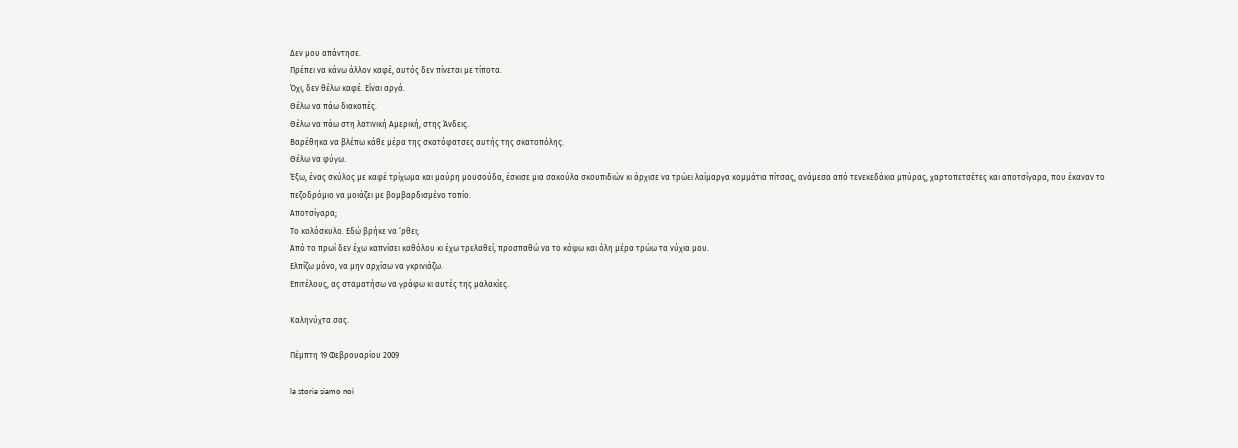Δεν μου απάντησε.
Πρέπει να κάνω άλλον καφέ, αυτός δεν πίνεται με τίποτα.
Όχι, δεν θέλω καφέ. Είναι αργά.
Θέλω να πάω διακοπές.
Θέλω να πάω στη λατινική Αμερική, στης Άνδεις.
Βαρέθηκα να βλέπω κάθε μέρα της σκατόφατσες αυτής της σκατοπόλης.
Θέλω να φύγω.
Έξω, ένας σκύλος με καφέ τρίχωμα και μαύρη μουσούδα, έσκισε μια σακούλα σκουπιδιών κι άρχισε να τρώει λαίμαργα κομμάτια πίτσας, ανάμεσα από τενεκεδάκια μπύρας, χαρτοπετσέτες και αποτσίγαρα, που έκαναν το πεζοδρόμιο να μοιάζει με βομβαρδισμένο τοπίο.
Αποτσίγαρα;
Το κολόσκυλο. Εδώ βρήκε να ‘ρθει;
Από το πρωί δεν έχω καπνίσει καθόλου κι έχω τρελαθεί, προσπαθώ να το κόψω και όλη μέρα τρώω τα νύχια μου.
Ελπίζω μόνο, να μην αρχίσω να γκρινιάζω.
Επιτέλους, ας σταματήσω να γράφω κι αυτές της μαλακίες.

Καληνύχτα σας.

Πέμπτη 19 Φεβρουαρίου 2009

la storia siamo noi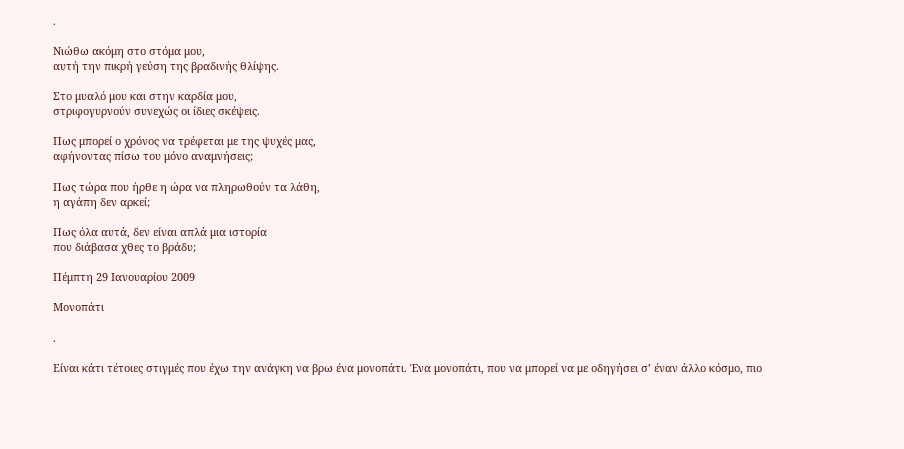.

Νιώθω ακόμη στο στόμα μου,
αυτή την πικρή γεύση της βραδινής θλίψης.

Στο μυαλό μου και στην καρδία μου,
στριφογυρνούν συνεχώς οι ίδιες σκέψεις.

Πως μπορεί ο χρόνος να τρέφεται με της ψυχές μας,
αφήνοντας πίσω του μόνο αναμνήσεις;

Πως τώρα που ήρθε η ώρα να πληρωθούν τα λάθη,
η αγάπη δεν αρκεί;

Πως όλα αυτά, δεν είναι απλά μια ιστορία
που διάβασα χθες το βράδυ;

Πέμπτη 29 Ιανουαρίου 2009

Μονοπάτι

.

Είναι κάτι τέτοιες στιγμές που έχω την ανάγκη να βρω ένα μονοπάτι. Ένα μονοπάτι, που να μπορεί να με οδηγήσει σ’ έναν άλλο κόσμο, πιο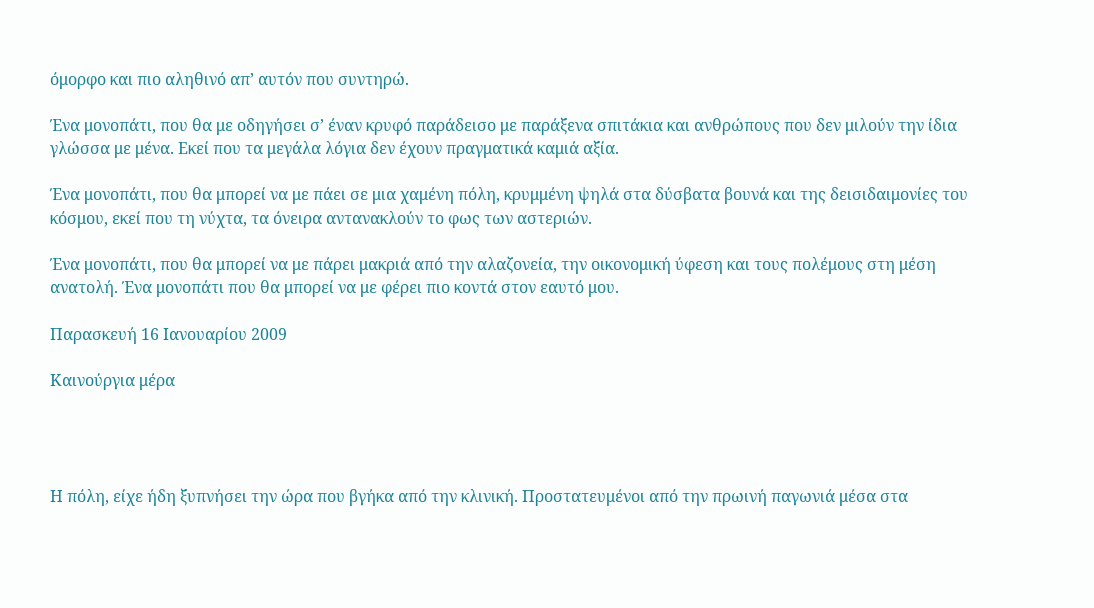όμορφο και πιο αληθινό απ’ αυτόν που συντηρώ.

Ένα μονοπάτι, που θα με οδηγήσει σ’ έναν κρυφό παράδεισο με παράξενα σπιτάκια και ανθρώπους που δεν μιλούν την ίδια γλώσσα με μένα. Εκεί που τα μεγάλα λόγια δεν έχουν πραγματικά καμιά αξία.

Ένα μονοπάτι, που θα μπορεί να με πάει σε μια χαμένη πόλη, κρυμμένη ψηλά στα δύσβατα βουνά και της δεισιδαιμονίες του κόσμου, εκεί που τη νύχτα, τα όνειρα αντανακλούν το φως των αστεριών.

Ένα μονοπάτι, που θα μπορεί να με πάρει μακριά από την αλαζονεία, την οικονομική ύφεση και τους πολέμους στη μέση ανατολή. Ένα μονοπάτι που θα μπορεί να με φέρει πιο κοντά στον εαυτό μου.

Παρασκευή 16 Ιανουαρίου 2009

Καινούργια μέρα




Η πόλη, είχε ήδη ξυπνήσει την ώρα που βγήκα από την κλινική. Προστατευμένοι από την πρωινή παγωνιά μέσα στα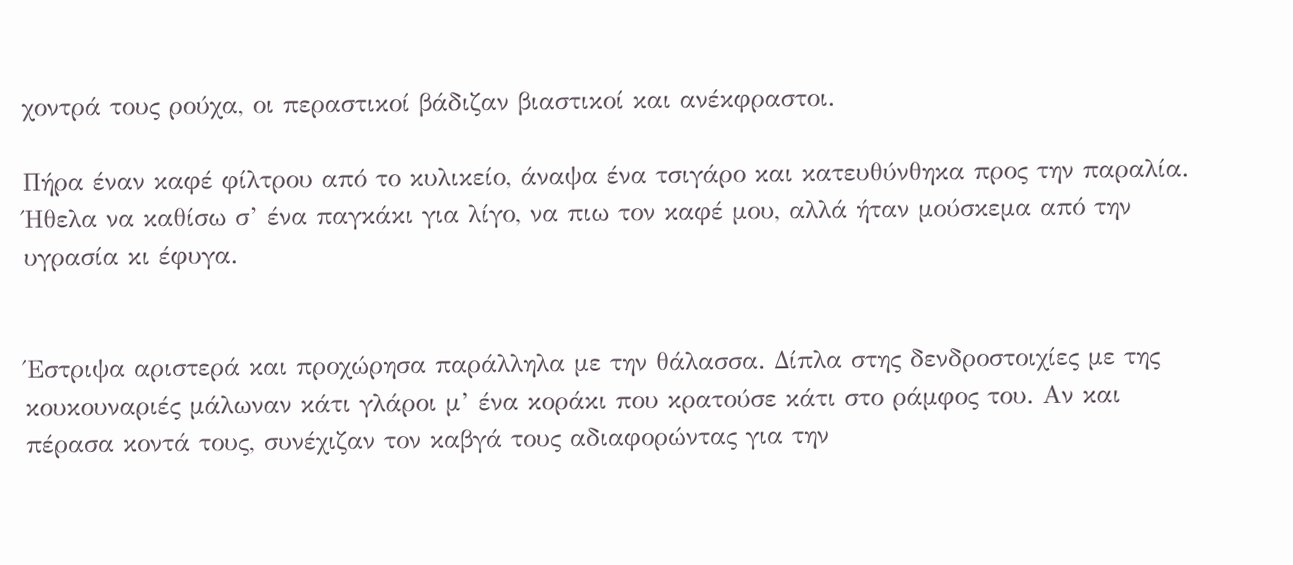χοντρά τους ρούχα, οι περαστικοί βάδιζαν βιαστικοί και ανέκφραστοι.

Πήρα έναν καφέ φίλτρου από το κυλικείο, άναψα ένα τσιγάρο και κατευθύνθηκα προς την παραλία. Ήθελα να καθίσω σ’ ένα παγκάκι για λίγο, να πιω τον καφέ μου, αλλά ήταν μούσκεμα από την υγρασία κι έφυγα.


Έστριψα αριστερά και προχώρησα παράλληλα με την θάλασσα. Δίπλα στης δενδροστοιχίες με της κουκουναριές μάλωναν κάτι γλάροι μ’ ένα κοράκι που κρατούσε κάτι στο ράμφος του. Αν και πέρασα κοντά τους, συνέχιζαν τον καβγά τους αδιαφορώντας για την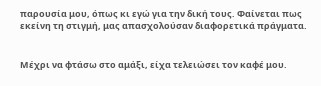παρουσία μου, όπως κι εγώ για την δική τους. Φαίνεται πως εκείνη τη στιγμή, μας απασχολούσαν διαφορετικά πράγματα.


Μέχρι να φτάσω στο αμάξι, είχα τελειώσει τον καφέ μου.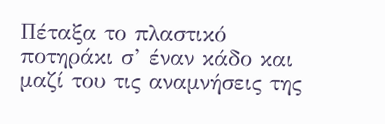Πέταξα το πλαστικό ποτηράκι σ’ έναν κάδο και μαζί του τις αναμνήσεις της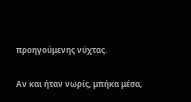προηγούμενης νύχτας.

Αν και ήταν νωρίς, μπήκα μέσα,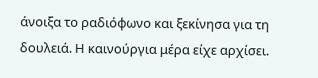άνοιξα το ραδιόφωνο και ξεκίνησα για τη δουλειά. Η καινούργια μέρα είχε αρχίσει.